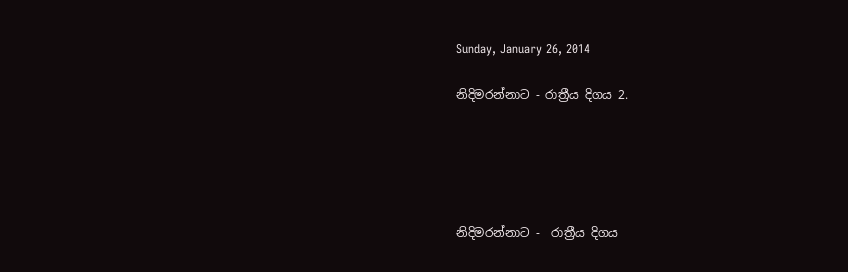Sunday, January 26, 2014

නිදිමරන්නාට - රාත්‍රීය දිගය 2.





නිදිමරන්නාට -  රාත්‍රීය දිගය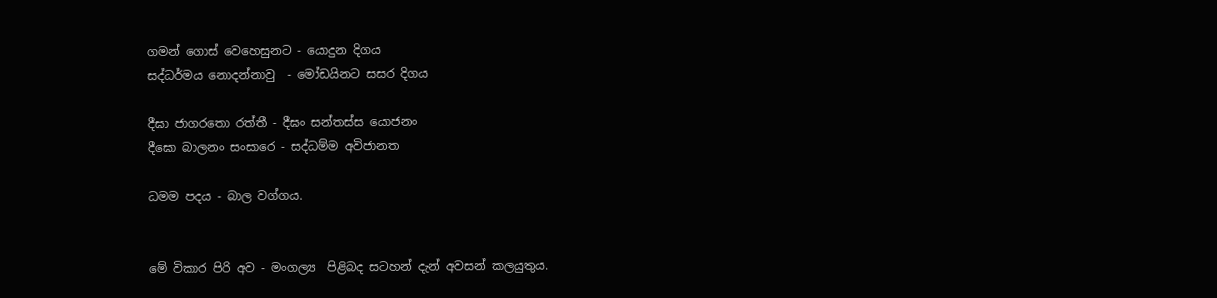ගමන් ගොස් වෙහෙසුනට - යොදුන දිගය
සද්ධර්මය නොදන්නාවු  - මෝඩයිනට සසර දිගය

දීඝා ජාගරතො රත්තී - දීඝං සන්තස්ස යොජනං
දීඝො බාලනං සංසාරෙ - සද්ධම්ම අවිජානත

ධමම පදය - බාල වග්ගය.


මේ විකාර පිරි අව - මංගල්‍ය  පිළිබද සටහන් දැන් අවසන් කලයුතුය.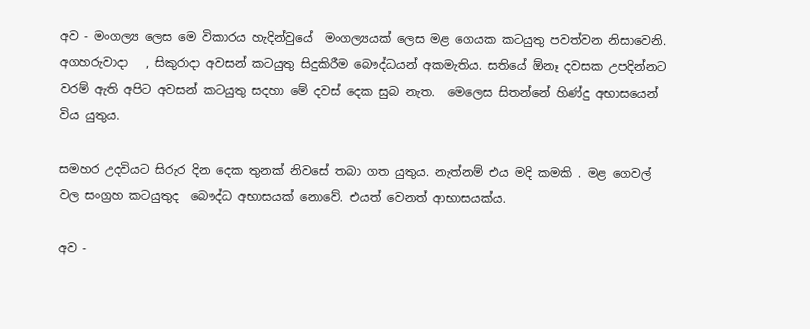අව - මංගල්‍ය ලෙස මෙ විකාරය හැදින්වුයේ  මංගල්‍යයක් ලෙස මළ ගෙයක කටයුතු පවත්වන නිසාවෙනි. අගහරුවාදා   , සිකුරාදා අවසන් කටයුතු සිදුකිරීම බෞද්ධයන් අකමැතිය. සතියේ ඕනෑ දවසක උපදින්නට වරම් ඇති අපිට අවසන් කටයුතු සදහා මේ දවස් දෙක සුබ නැත.  මෙලෙස සිතන්නේ හිණ්දු අභාසයෙන් විය යුතුය.

සමහර උදවියට සිරුර දින දෙක තුනක් නිවසේ තබා ගත යුතුය. නැත්නම් එය මදි කමකි . මළ ගෙවල් වල සංග්‍රහ කටයුතුද  බෞද්ධ අභාසයක් නොවේ. එයත් වෙනත් ආභාසයක්ය.

අව -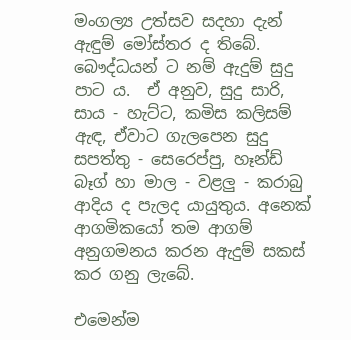මංගල්‍ය උත්සව සදහා දැන් ඇඳුම් මෝස්තර ද තිබේ. බෞද්ධයන් ට නම් ඇදුම් සුදු පාට ය.  ඒ අනුව, සුදු සාරි, සාය - හැට්ට, කමිස කලිසම් ඇඳ, ඒවාට ගැලපෙන සුදු සපත්තු - සෙරෙප්පු, හෑන්ඩ් බෑග් හා මාල - වළලු - කරාබු ආදිය ද පැලද යායුතුය. අනෙක් ආගමිකයෝ තම ආගම් අනුගමනය කරන ඇදුම් සකස් කර ගනු ලැබේ.

එමෙන්ම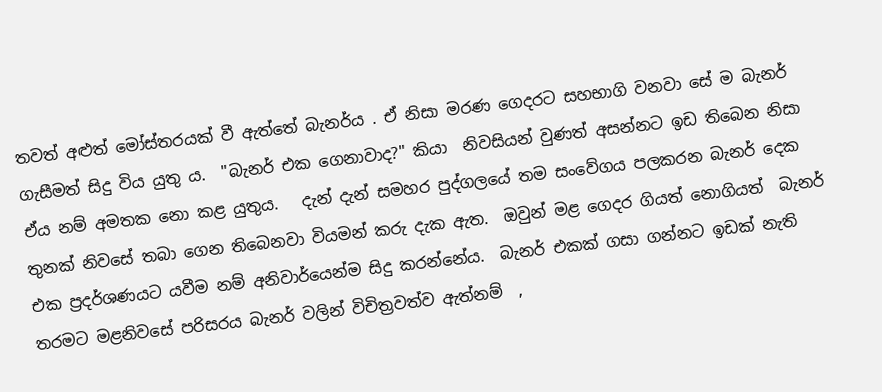තවත් අළුත් මෝස්තරයක් වී ඇත්තේ බැනර්ය . ඒ නිසා මරණ ගෙදරට සහභාගි වනවා සේ ම බැනර් ගැසීමත් සිදු විය යුතු ය.  "බැනර් එක ගෙනාවාද?" කියා  නිවසියන් වුණත් අසන්නට ඉඩ තිබෙන නිසා ඒය නම් අමතක නො කළ යුතුය.   දැන් දැන් සමහර පුද්ගලයේ තම සංවේගය පලකරන බැනර් දෙක තුනක් නිවසේ තබා ගෙන තිබෙනවා වියමන් කරු දැක ඇත.  ඔවුන් මළ ගෙදර ගියත් නොගියත්  බැනර් එක ප්‍රදර්ශණයට යවීම නම් අනිවාර්යෙන්ම සිදු කරන්නේය.  බැනර් එකක් ගසා ගන්නට ඉඩක් නැති තරමට මළනිවසේ පරිසරය බැනර් වලින් විචිත්‍රවත්ව ඇත්නම්  ,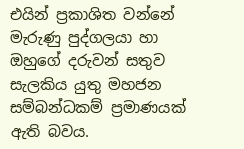එයින් ප්‍රකාශිත වන්නේ මැරුණු පුද්ගලයා හා ඔහුගේ දරුවන් සතුව සැලකිය යුතු මහජන සම්බන්ධකම් ප්‍රමාණයක් ඇති බවය.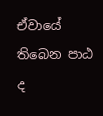ඒවායේ තිබෙන පාඨ ද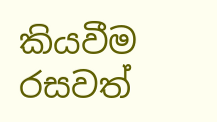කියවීම රසවත්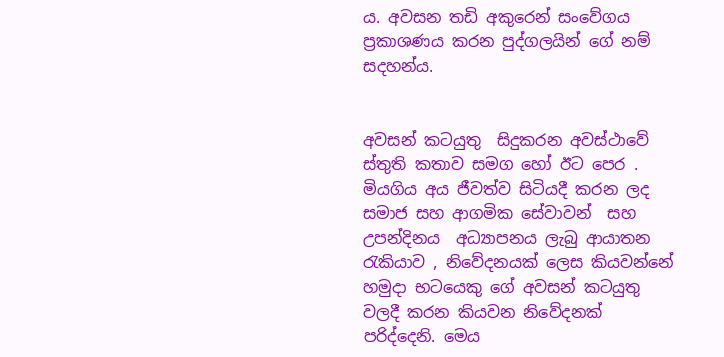ය. අවසන තඩි අකුරෙන් සංවේගය ප්‍රකාශණය කරන පුද්ගලයින් ගේ නම් සදහන්ය.


අවසන් කටයුතු  සිදුකරන අවස්ථාවේ  ස්තුති කතාව සමග හෝ ඊට පෙර .  මියගිය අය ජීවත්ව සිටියදී කරන ලද සමාජ සහ ආගමික සේවාවන්  සහ  උපන්දිනය  අධ්‍යාපනය ලැබු ආයාතන  රැකියාව , නිවේදනයක් ලෙස කියවන්නේ හමුදා භටයෙකු ගේ අවසන් කටයුතු වලදී කරන කියවන නිවේදනක් පරිද්දෙනි. මෙය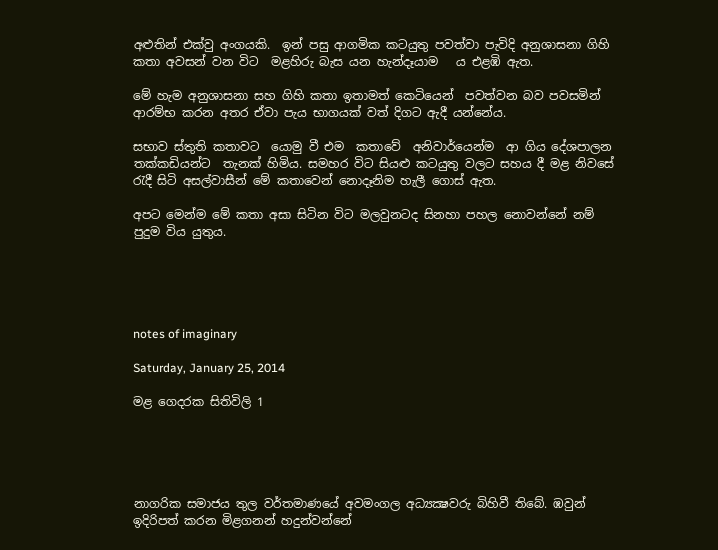අළුතින් එක්වු අංගයකි.  ඉන් පසු ආගමික කටයුතු පවත්වා පැවිදි අනුශාසනා ගිහි කතා අවසන් වන විට  මළහිරු බැස යන හැන්දෑයාම   ය එළඹි ඇත.

මේ හැම අනුශාසනා සහ ගිහි කතා ඉතාමත් කෙටියෙන්  පවත්වන බව පවසමින් ආරම්භ කරන අතර ඒවා පැය භාගයක් වත් දිගට ඇදී යන්නේය.

සභාව ස්තුති කතාවට  යොමු වී එම  කතාවේ  අනිවාර්යෙන්ම  ආ ගිය දේශපාලන තක්කඩියන්ට  තැනක් හිමිය. සමහර විට සියළු කටයුතු වලට සහය දී මළ නිවසේ රැදී සිටි අසල්වාසීන් මේ කතාවෙන් නොදෑනිම හැලී ගොස් ඇත.

අපට මෙන්ම මේ කතා අසා සිටින විට මලවුනටද සිනහා පහල නොවන්නේ නම් පුදුම විය යුතුය.





notes of imaginary

Saturday, January 25, 2014

මළ ගෙදරක සිතිවිලි 1





නාගරික සමාජය තුල වර්තමාණයේ අවමංගල අධ්‍යක්‍ෂවරු බිහිවී තිබේ. ඹවුන් ඉදිරිපත් කරන මිළගනන් හදුන්වන්නේ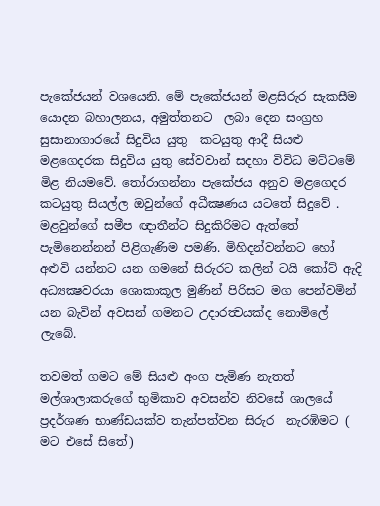පැකේජයන් වශයෙනි. මේ පැකේජයන් මළසිරුර සැකසීම යොදන බහාලනය, අමුත්තනට  ලබා දෙන සංග්‍රහ සුසානාගාරයේ සිදුවිය යුතු  කටයුතු ආදී සියළු මළගෙදරක සිදුවිය යුතු සේවවාන් සදහා විවිධ මට්ටමේ මිළ නියමවේ. තෝරාගන්නා පැකේජය අනුව මළගෙදර කටයුතු සියල්ල ඔවුන්ගේ අධීක්‍ෂණය යටතේ සිදුවේ . මළවුන්ගේ සමීප ඥාතීන්ට සිදුකිරිමට ඇත්තේ  පැමිනෙන්නන් පිළිගැණිම පමණි. මිහිදන්වන්නට හෝ අළුවි යන්නට යන ගමනේ සිරුරට කලින් ටයි කෝට් ඇදි අධ්‍යක්‍ෂවරයා ශොකාකූල මුණින් පිරිසට මග පෙන්වමින් යන බැවින් අවසන් ගමනට උදාරත්‍වයක්ද නොමිලේ ලැබේ.

තවමත් ගමට මේ සියළු අංග පැමිණ නැතත් මල්ශාලාකරුගේ භුමිකාව අවසන්ව නිවසේ ශාලයේ ප්‍රදර්ශණ භාණ්ඩයක්ව තැන්පත්වන සිරුර  නැරඹිමට ( මට එසේ සිතේ)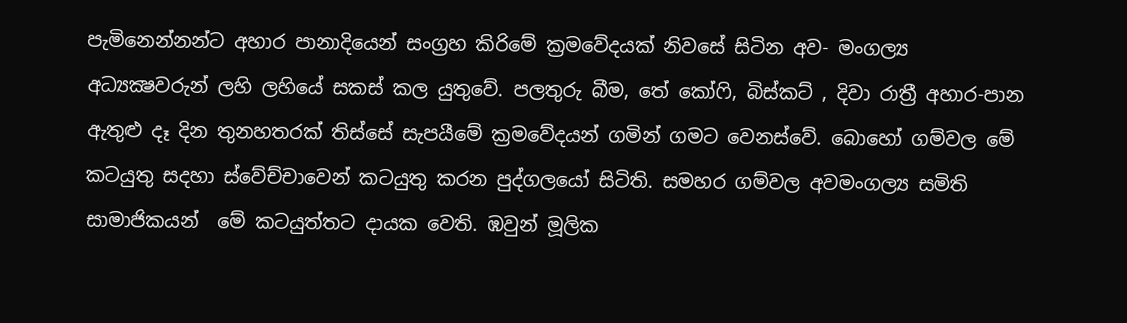පැමිනෙන්නන්ට අහාර පානාදියෙන් සංග්‍රහ කිරිමේ ක්‍රමවේදයක් නිවසේ සිටින අව- මංගල්‍ය අධ්‍යක්‍ෂවරුන් ලහි ලහියේ සකස් කල යුතුවේ. පලතුරු බීම, තේ කෝෆි, බිස්කට් , දිවා රාත්‍රී අහාර-පාන ඇතුළු දෑ දින තුනහතරක් තිස්සේ සැපයීමේ ක්‍රමවේදයන් ගමින් ගමට වෙනස්වේ. බොහෝ ගම්වල මේ කටයුතු සදහා ස්වේච්චාවෙන් කටයුතු කරන පුද්ගලයෝ සිටිති. සමහර ගම්වල අවමංගල්‍ය සමිති සාමාජිකයන්  මේ කටයුත්තට දායක වෙති. ඹවුන් මූලික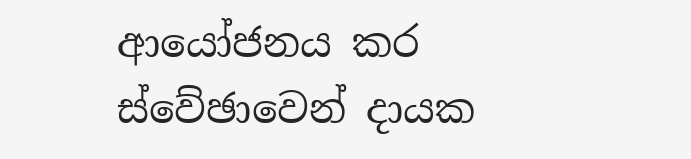ආයෝජනය කර ස්වේඡාවෙන් දායක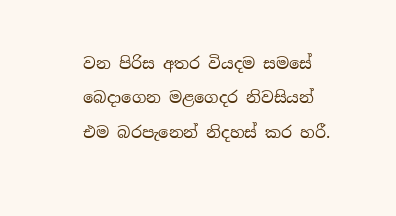වන පිරිස අතර වියදම සමසේ බෙදාගෙන මළගෙදර නිවසියන් එම බරපැනෙන් නිදහස් කර හරී.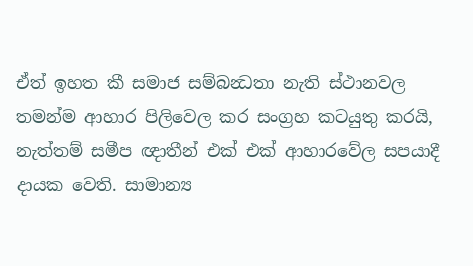ඒත් ඉහත කී සමාජ සම්බන්‍ධතා නැති ස්ථානවල තමන්ම ආහාර පිලිවෙල කර සංග්‍රහ කටයුතු කරයි, නැත්තම් සමීප ඥාතීන් එක් එක් ආහාරවේල සපයාදී දායක වෙති. සාමාන්‍ය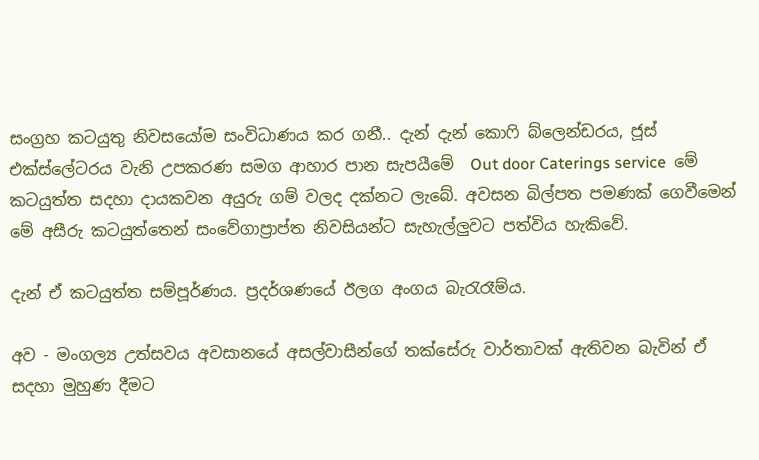සංග්‍රහ කටයුතු නිවසයෝම සංවිධාණය කර ගනී.. දැන් දැන් කොෆි බ්ලෙන්ඩරය, ජූස් එක්ස්ලේටරය වැනි උපකරණ සමග ආහාර පාන සැපයීමේ  Out door Caterings service  මේ කටයුත්ත සදහා දායකවන අයුරු ගම් වලද දක්නට ලැබේ. අවසන බිල්පත පමණක් ගෙවීමෙන් මේ අසීරු කටයුත්තෙන් සංවේගාප්‍රාප්ත නිවසියන්ට සැහැල්ලුවට පත්විය හැකිවේ.

දැන් ඒ කටයුත්ත සම්පූර්ණය. ප්‍රදර්ශණයේ ඊලග අංගය බැරැරෑම්ය.

අව - මංගල්‍ය උත්සවය අවසානයේ අසල්වාසීන්ගේ තක්සේරු වාර්තාවක් ඇතිවන බැවින් ඒ සදහා මුහුණ දීමට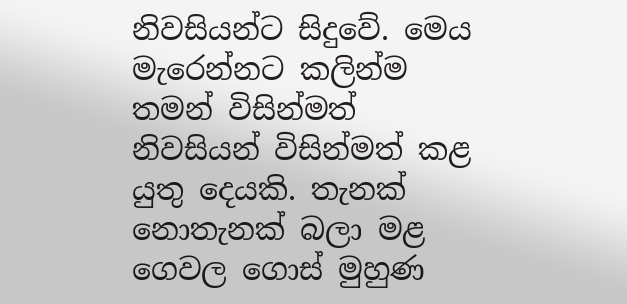නිවසියන්ට සිදුවේ. මෙය මැරෙන්නට කලින්ම තමන් විසින්මත් නිවසියන් විසින්මත් කළ යුතු දෙයකි. තැනක් නොතැනක් බලා මළ ගෙවල ගොස් මුහුණ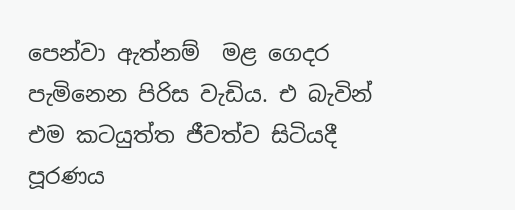පෙන්වා ඇත්නම්  මළ ගෙදර පැමිනෙන පිරිස වැඩිය. එ බැවින් එම කටයුත්ත ජීවත්ව සිටියදී පූරණය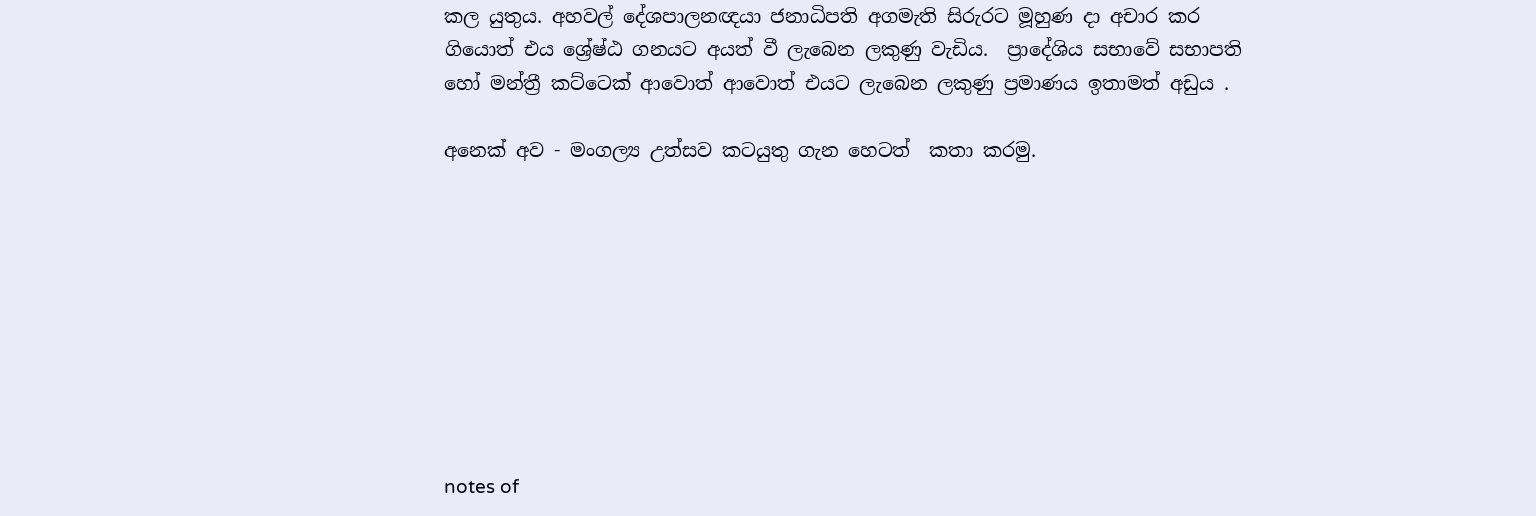කල යුතුය. අහවල් දේශපාලනඥයා ජනාධිපති අගමැති සිරුරට මූහුණ දා අචාර කර ගියොත් එය ශ්‍රේෂ්ඨ ගනයට අයත් වී ලැබෙන ලකුණු වැඩිය.  ප්‍රාදේශිය සභාවේ සභාපති  හෝ මන්ත්‍රී කට්ටෙක් ආවොත් ආවොත් එයට ලැබෙන ලකුණු ප්‍රමාණය ඉතාමත් අඩුය .

අනෙක් අව - මංගල්‍ය උත්සව කටයුතු ගැන හෙටත්  කතා කරමු.









notes of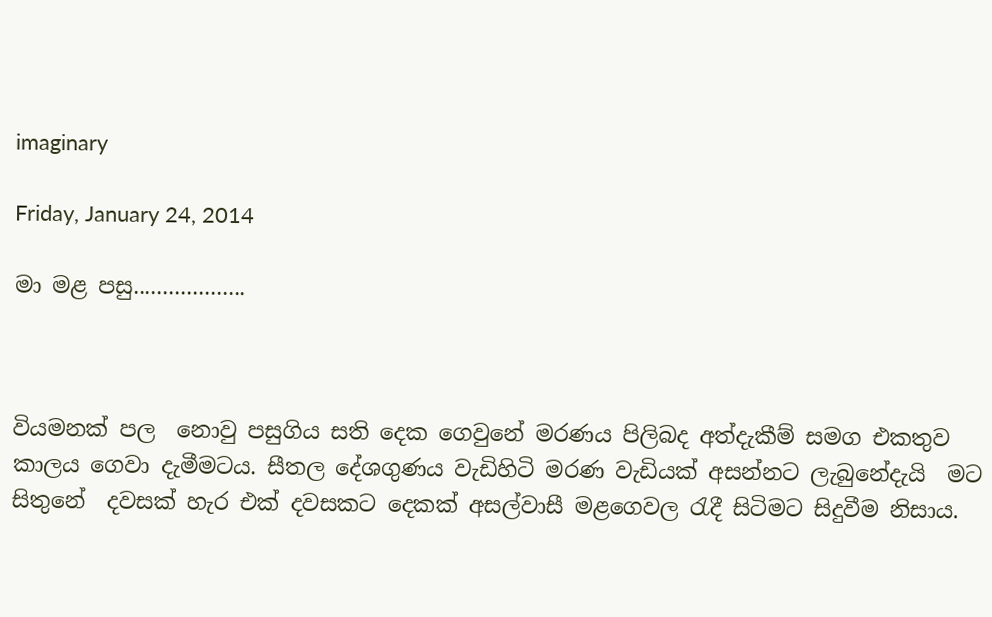imaginary

Friday, January 24, 2014

මා මළ පසු...................



වියමනක් පල  නොවු පසුගිය සති දෙක ගෙවුනේ මරණය පිලිබද අත්දැකීම් සමග එකතුව කාලය ගෙවා දැමීමටය. සීතල දේශගුණය වැඩිහිටි මරණ වැඩියක් අසන්නට ලැබුනේදැයි  මට සිතුනේ  දවසක් හැර එක් දවසකට දෙකක් අසල්වාසී මළගෙවල රැදී සිටිමට සිදුවීම නිසාය.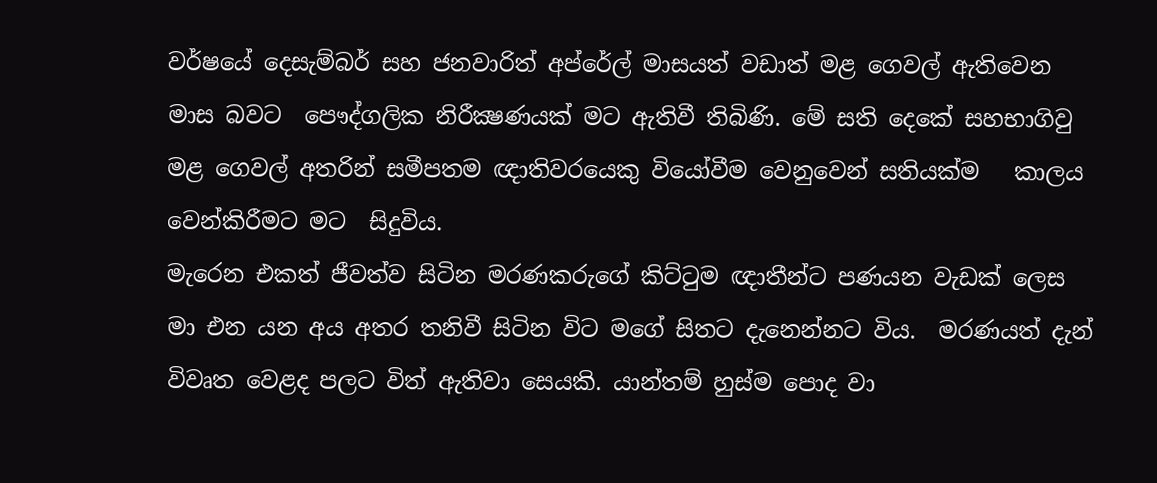වර්ෂයේ දෙසැම්බර් සහ ජනවාරිත් අප්රේල් මාසයත් වඩාත් මළ ගෙවල් ඇතිවෙන මාස බවට  පෞද්ගලික නිරීක්‍ෂණයක් මට ඇතිවී තිබිණි. මේ සති දෙකේ සහභාගිවු මළ ගෙවල් අතරින් සමීපතම ඥාතිවරයෙකු වියෝවීම වෙනුවෙන් සතියක්ම   කාලය වෙන්කිරීමට මට  සිදුවිය.
මැරෙන එකත් ජීවත්ව සිටින මරණකරුගේ කිට්ටුම ඥාතීන්ට පණයන වැඩක් ලෙස  මා එන යන අය අතර තනිවී සිටින විට මගේ සිතට දැනෙන්නට විය.  මරණයත් දැන් විවෘත වෙළද පලට විත් ඇතිවා සෙයකි. යාන්තම් හුස්ම පොද වා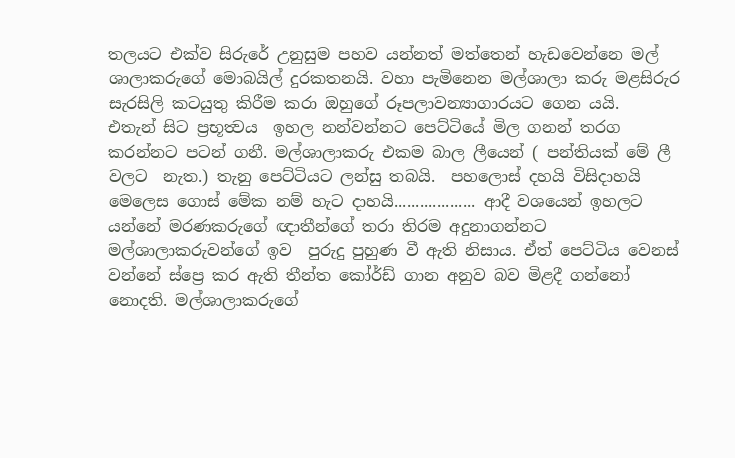තලයට එක්ව සිරුරේ උනුසුම පහව යන්නත් මත්තෙන් හැඩවෙන්නෙ මල් ශාලාකරුගේ මොබයිල් දුරකතනයි. වහා පැමිනෙන මල්ශාලා කරු මළසිරුර සැරසිලි කටයුතු කිරීම කරා ඔහුගේ රූපලාවන්‍යාගාරයට ගෙන යයි.
එතැන් සිට ප්‍රභූත්‍වය  ඉහල නන්වන්නට පෙට්ටියේ මිල ගනන් තරග කරන්නට පටන් ගනී. මල්ශාලාකරු එකම බාල ලීයෙන් ( පන්තියක් මේ ලී වලට  නැත.) තැනු පෙට්ටියට ලන්සු තබයි.  පහලොස් දහයි විසිදාහයි මෙලෙස ගොස් මේක නම් හැට දාහයි................... ආදී වශයෙන් ඉහලට යන්නේ මරණකරුගේ ඥාතීන්ගේ තරා තිරම අදුනාගන්නට මල්ශාලාකරුවන්ගේ ඉව  පුරුදු පුහුණ වී ඇති නිසාය. ඒත් පෙට්ටිය වෙනස් වන්නේ ස්ප්‍රෙ කර ඇති තීන්ත කෝර්ඩ් ගාන අනුව බව මිළදී ගන්නෝ නොදති. මල්ශාලාකරුගේ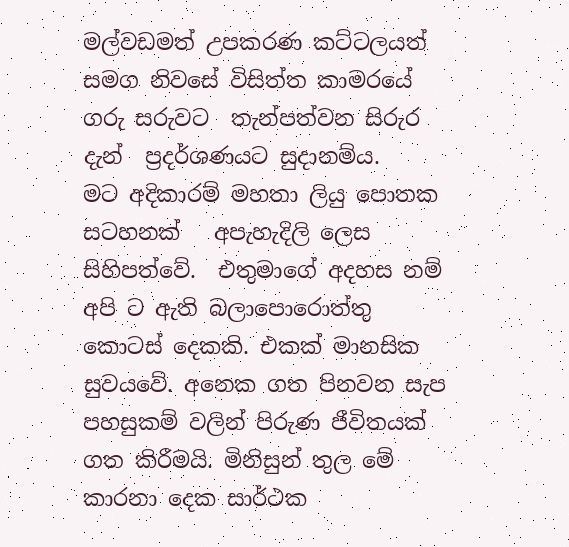මල්වඩමත් උපකරණ කට්ටලයත් සමග නිවසේ විසිත්ත කාමරයේ ගරු සරුවට  තැන්පත්වන සිරුර දැන්  ප්‍රදර්ශණයට සුදානම්ය.
මට අදිකාරම් මහතා ලියු පොතක සටහනක්   අපැහැදිලි ලෙස සිහිපත්වේ.  එතුමාගේ අදහස නම්  අපි ට ඇති බලාපොරොත්තු කොටස් දෙකකි. එකක් මානසික සුවයවේ. අනෙක ගත පිනවන සැප පහසුකම් වලින් පිරුණ ජීවිතයක් ගත කිරීමයි. මිනිසුන් තුල මේ කාරනා දෙක සාර්ථක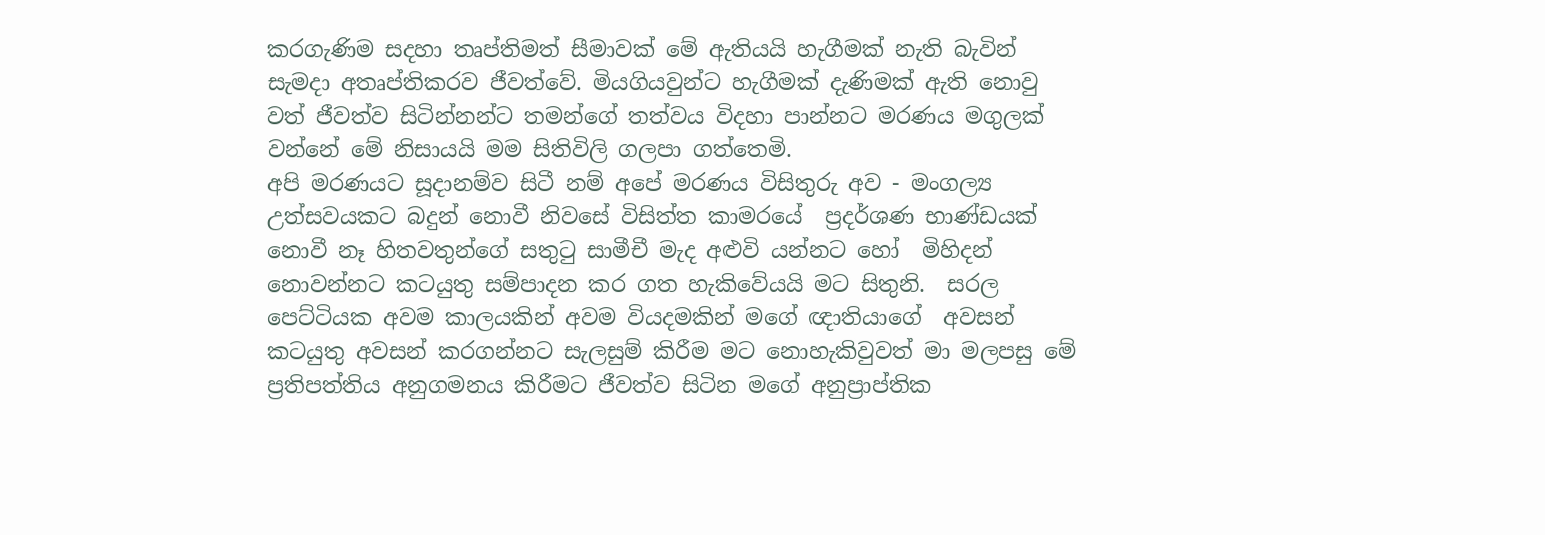කරගැණිම සදහා තෘප්තිමත් සීමාවක් මේ ඇතියයි හැගීමක් නැති බැවින් සැමදා අතෘප්තිකරව ජීවත්වේ. මියගියවුන්ට හැගීමක් දැණිමක් ඇති නොවු වත් ජීවත්ව සිටින්නන්ට තමන්ගේ තත්වය විදහා පාන්නට මරණය මගුලක් වන්නේ මේ නිසායයි මම සිතිවිලි ගලපා ගත්තෙමි.
අපි මරණයට සූදානම්ව සිටී නම් අපේ මරණය විසිතුරු අව - මංගල්‍ය උත්සවයකට බදුන් නොවී නිවසේ විසිත්ත කාමරයේ  ප්‍රදර්ශණ භාණ්ඩයක්  නොවී නෑ හිතවතුන්ගේ සතුටු සාමීචී මැද අළුවි යන්නට හෝ  මිහිදන් නොවන්නට කටයුතු සම්පාදන කර ගත හැකිවේයයි මට සිතුනි.  සරල පෙට්ටියක අවම කාලයකින් අවම වියදමකින් මගේ ඥාතියාගේ  අවසන් කටයුතු අවසන් කරගන්නට සැලසුම් කිරීම මට නොහැකිවුවත් මා මලපසු මේ ප්‍රතිපත්තිය අනුගමනය කිරීමට ජීවත්ව සිටින මගේ අනුප්‍රාප්තික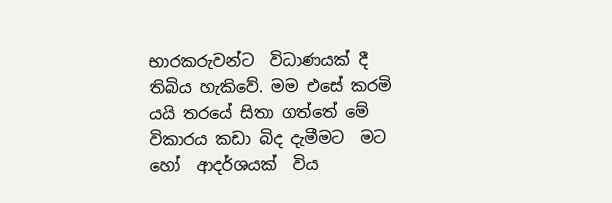භාරකරුවන්ට  විධාණයක් දී තිබිය හැකිවේ. මම එසේ කරමි යයි තරයේ සිතා ගත්තේ මේ විකාරය කඩා බිද දැමීමට  මට හෝ  ආදර්ශයක්  විය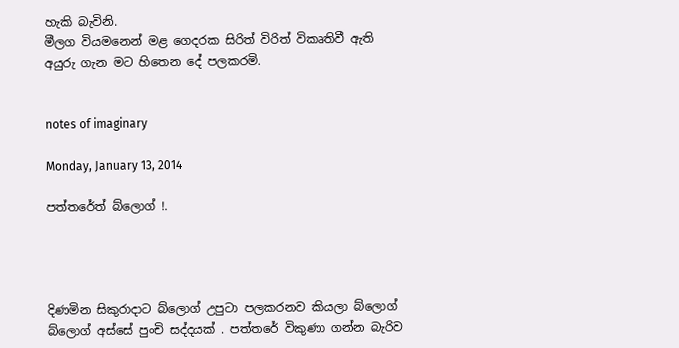හැකි බැවිනි.
මීලග වියමනෙන් මළ ගෙදරක සිරිත් විරිත් විකෘතිවී ඇති   අයුරු ගැන මට හිතෙන දේ පලකරමි.


notes of imaginary

Monday, January 13, 2014

පත්තරේත් බ්ලොග් !.




දිණමින සිකුරාදාට බ්ලොග් උපුටා පලකරනව කියලා බ්ලොග් බ්ලොග් අස්සේ පුංචි සද්දයක් . පත්තරේ විකුණා ගන්න බැරිව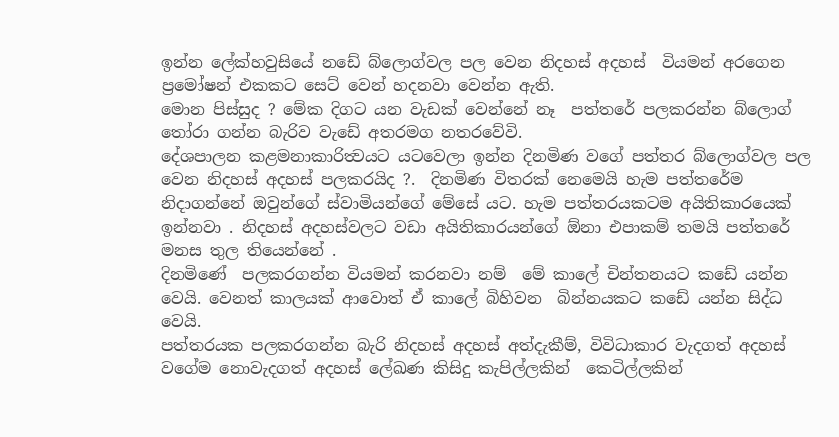ඉන්න ලේක්හවුසියේ නඩේ බ්ලොග්වල පල වෙන නිදහස් අදහස්  වියමන් අරගෙන ප්‍රමෝෂන් එකකට සෙට් වෙන් හදනවා වෙන්න ඇති.
මොන පිස්සුද ? මේක දිගට යන වැඩක් වෙන්නේ නෑ  පත්තරේ පලකරන්න බ්ලොග් තෝරා ගන්න බැරිව වැඩේ අතරමග නතරවේවි.
දේශපාලන කළමනාකාරිත්‍වයට යටවෙලා ඉන්න දිනමිණ වගේ පත්තර බ්ලොග්වල පල වෙන නිදහස් අදහස් පලකරයිද ?.  දිනමිණ විතරක් නෙමෙයි හැම පත්තරේම නිදාගන්නේ ඔවුන්ගේ ස්වාමියන්ගේ මේසේ යට. හැම පත්තරයකටම අයිතිකාරයෙක් ඉන්නවා . නිදහස් අදහස්වලට වඩා අයිතිකාරයන්ගේ ඕනා එපාකම් තමයි පත්තරේ මනස තුල තියෙන්නේ .
දිනමිණේ  පලකරගන්න වියමන් කරනවා නම්  මේ කාලේ චින්තනයට කඩේ යන්න වෙයි. වෙනත් කාලයක් ආවොත් ඒ කාලේ බිහිවන  බින්නයකට කඩේ යන්න සිද්ධ වෙයි.
පත්තරයක පලකරගන්න බැරි නිදහස් අදහස් අත්දැකීම්, විවිධාකාර වැදගත් අදහස් වගේම නොවැදගත් අදහස් ලේඛණ කිසිදු කැපිල්ලකින්  කෙටිල්ලකින්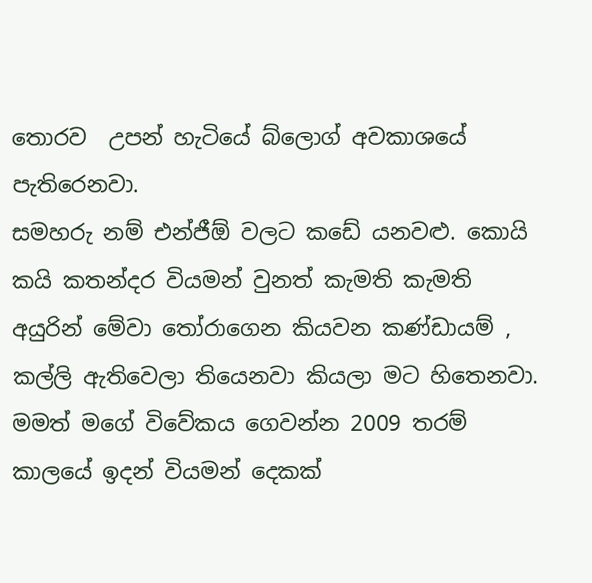තොරව  උපන් හැටියේ බ්ලොග් අවකාශයේ පැතිරෙනවා.
සමහරු නම් එන්ජීඕ වලට කඩේ යනවළු. කොයි කයි කතන්දර වියමන් වුනත් කැමති කැමති අයුරින් මේවා තෝරාගෙන කියවන කණ්ඩායම් , කල්ලි ඇතිවෙලා තියෙනවා කියලා මට හිතෙනවා.
මමත් මගේ විවේකය ගෙවන්න 2009 තරම් කාලයේ ඉදන් වියමන් දෙකක්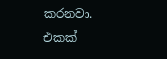කරනවා. එකක්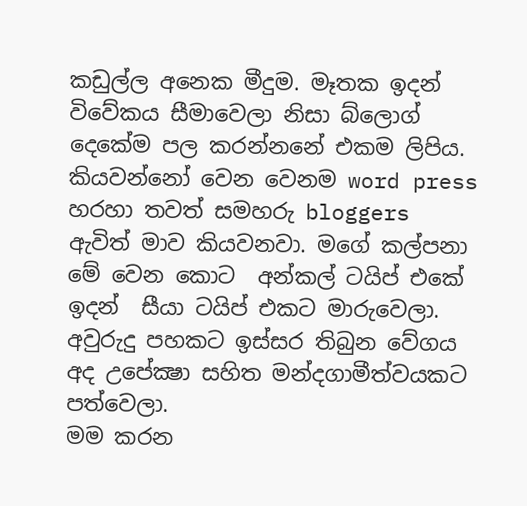කඩුල්ල අනෙක මීදුම. මෑතක ඉදන් විවේකය සීමාවෙලා නිසා බ්ලොග් දෙකේම පල කරන්නනේ එකම ලිපිය. කියවන්නෝ වෙන වෙනම word press හරහා තවත් සමහරු bloggers ඇවිත් මාව කියවනවා. මගේ කල්පනා මේ වෙන කොට  අන්කල් ටයිප් එකේ ඉදන්  සීයා ටයිප් එකට මාරුවෙලා. අවුරුදු පහකට ඉස්සර තිබුන වේගය අද උපේක්‍ෂා සහිත මන්දගාමීත්වයකට පත්වෙලා.
මම කරන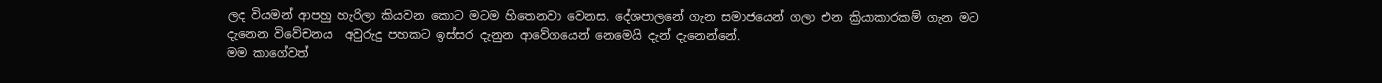ලද වියමන් ආපහු හැරිලා කියවන කොට මටම හිතෙනවා වෙනස. දේශපාලනේ ගැන සමාජයෙන් ගලා එන ක්‍රියාකාරකම් ගැන මට දැනෙන විවේචනය  අවුරුදු පහකට ඉස්සර දැනුන ආවේගයෙන් නෙමෙයි දැන් දැනෙන්නේ.
මම කාගේවත්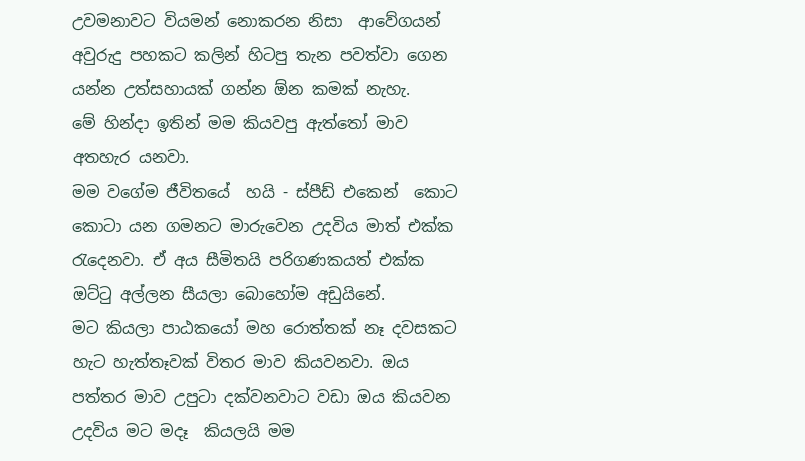උවමනාවට වියමන් නොකරන නිසා  ආවේගයන් අවුරුදු පහකට කලින් හිටපු තැන පවත්වා ගෙන යන්න උත්සහායක් ගන්න ඕන කමක් නැහැ.
මේ හින්දා ඉතින් මම කියවපු ඇත්තෝ මාව අතහැර යනවා.
මම වගේම ජීවිතයේ  හයි - ස්පීඩ් එකෙන්  කොට කොටා යන ගමනට මාරුවෙන උදවිය මාත් එක්ක රැදෙනවා. ඒ අය සීමිතයි පරිගණකයත් එක්ක ඔට්ටු අල්ලන සීයලා බොහෝම අඩුයිනේ.
මට කියලා පාඨකයෝ මහ රොත්තක් නෑ දවසකට හැට හැත්තෑවක් විතර මාව කියවනවා. ඔය පත්තර මාව උපුටා දක්වනවාට වඩා ඔය කියවන උදවිය මට මදෑ  කියලයි මම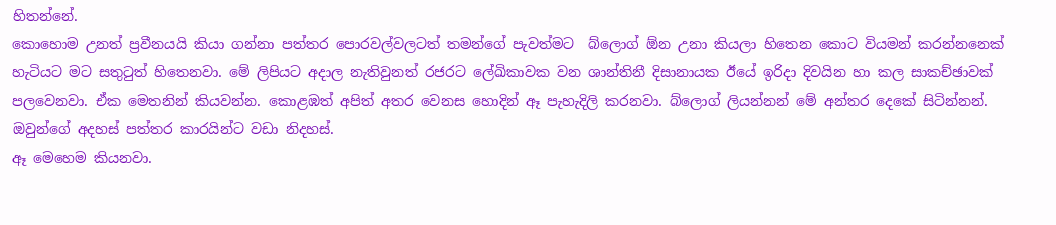හිතන්නේ.
කොහොම උනත් ප්‍රවීනයයි කියා ගන්නා පත්‍තර පොරවල්වලටත් තමන්ගේ පැවත්මට  බ්ලොග් ඕන උනා කියලා හිතෙන කොට වියමන් කරන්නනෙක් හැටියට මට සතුටුත් හිතෙනවා. මේ ලිපියට අදාල නැතිවුනත් රජරට ලේඛිකාවක වන ශාන්තිනී දිසානායක ඊයේ ඉරිදා දිවයින හා කල සාකච්ඡාවක් පලවෙනවා. ඒක මෙතනින් කියවන්න. කොළඹත් අපිත් අතර වෙනස හොදින් ඈ පැහැදිලි කරනවා. බ්ලොග් ලියන්නන් මේ අන්තර දෙකේ සිටින්නන්. ඔවුන්ගේ අදහස් පත්තර කාරයින්ට වඩා නිදහස්.
ඈ මෙහෙම කියනවා.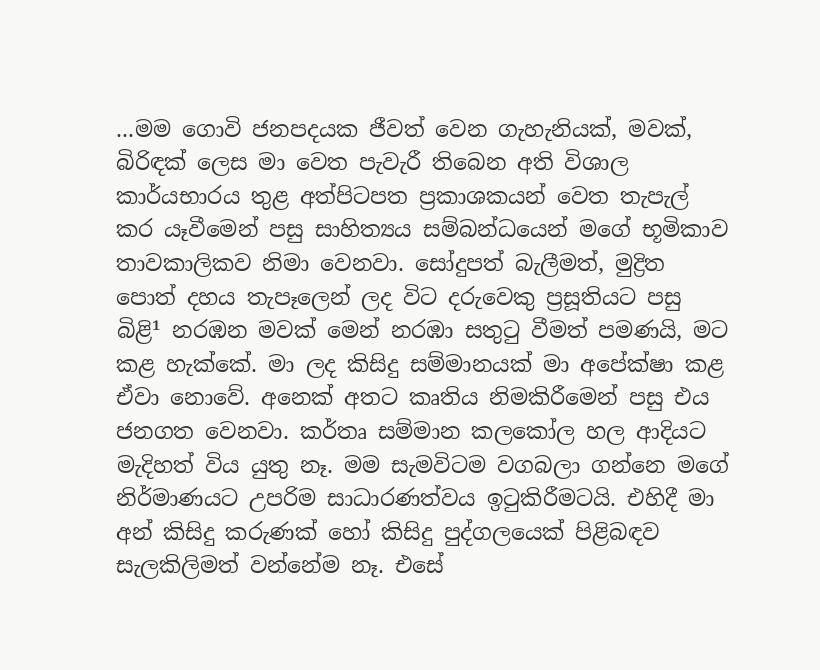...මම ගොවි ජනපදයක ජීවත් වෙන ගැහැනියක්‌, මවක්‌, බිරිඳක්‌ ලෙස මා වෙත පැවැරී තිබෙන අති විශාල කාර්යභාරය තුළ අත්පිටපත ප්‍රකාශකයන් වෙත තැපැල් කර යෑවීමෙන් පසු සාහිත්‍යය සම්බන්ධයෙන් මගේ භූමිකාව තාවකාලිකව නිමා වෙනවා. සෝදුපත් බැලීමත්, මුද්‍රිත පොත් දහය තැපෑලෙන් ලද විට දරුවෙකු ප්‍රසූතියට පසු බිළි¹ නරඹන මවක්‌ මෙන් නරඹා සතුටු වීමත් පමණයි, මට කළ හැක්‌කේ. මා ලද කිසිදු සම්මානයක්‌ මා අපේක්‌ෂා කළ ඒවා නොවේ. අනෙක්‌ අතට කෘතිය නිමකිරීමෙන් පසු එය ජනගත වෙනවා. කර්තෘ සම්මාන කලකෝල හල ආදියට මැදිහත් විය යුතු නෑ. මම සැමවිටම වගබලා ගන්නෙ මගේ නිර්මාණයට උපරිම සාධාරණත්වය ඉටුකිරීමටයි. එහිදී මා අන් කිසිදු කරුණක්‌ හෝ කිසිදු පුද්ගලයෙක්‌ පිළිබඳව සැලකිලිමත් වන්නේම නෑ. එසේ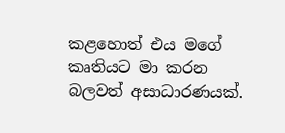කළහොත් එය මගේ කෘතියට මා කරන බලවත් අසාධාරණයක්‌.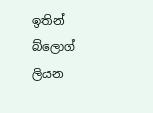ඉතින් බ්ලොග් ලියන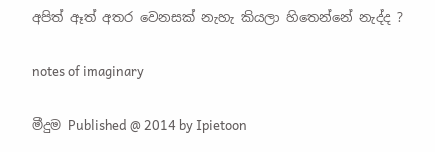අපිත් ඈත් අතර වෙනසක් නැහැ කියලා හිතෙන්නේ නැද්ද ?


notes of imaginary


මීදුම Published @ 2014 by Ipietoon